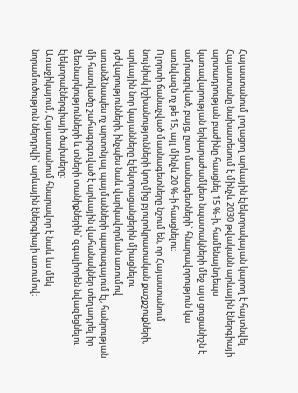Հայաստանում լողացող արևային էլեկտրակայան կարող է հայտնվել
Հայաստանը նախատեսում է մինչև 2030 թվականն արևային էներգիայի արտադրության բաժինը հասցնել 15 %-ի, համենայնդեպս կառավարության երկարաժամկետ նպատակների մեջ այս ցուցանիշն է ամրագրված, բայց, ըստ մասնագետների` հնարավորություն կա առնվազն ոչ թե 15, այլ մինչև 20 %-ի հասցնելու։
Ոլորտի ճանաչված մասնագետները նշում են, որ Հայաստանում նույնիսկ իշխանությունների կողմից բյուրոկրատական քաշքշուքների, արևային նոր կայանները էլեկտրացանցերին միացնելու դժվարությունների, ինչպես նաև վարկավորման առումով առանձնապես ոչ արտոնյալ պայմանների պարագայում էլ, հանրության մի հատվածը շահագրգռված է արևային վահանակներ տեղադրել իր ձեռնարկությունների և տների տանիքներին՝ զգալիորեն նվազեցնելու էլեկտրաէներգիայի ծախսերը։
Առաջիկայում, Հայաստանում հնարավոր է նաև ևս մեկ նորամուծություն ներդրվի` արևային էներգիայի առումով։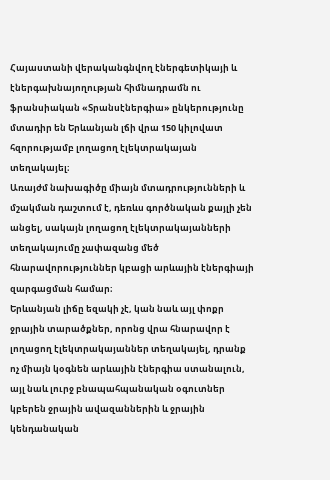Հայաստանի վերականգնվող էներգետիկայի և էներգախնայողության հիմնադրամն ու ֆրանսիական «Տրանսէներգիա» ընկերությունը մտադիր են Երևանյան լճի վրա 150 կիլովատ հզորությամբ լողացող էլեկտրակայան տեղակայել։
Առայժմ նախագիծը միայն մտադրությունների և մշակման դաշտում է, դեռևս գործնական քայլի չեն անցել, սակայն լողացող էլեկտրակայանների տեղակայումը չափազանց մեծ հնարավորություններ կբացի արևային էներգիայի զարգացման համար։
Երևանյան լիճը եզակի չէ, կան նաև այլ փոքր ջրային տարածքներ, որոնց վրա հնարավոր է լողացող էլեկտրակայաններ տեղակայել, դրանք ոչ միայն կօգնեն արևային էներգիա ստանալուն, այլ նաև լուրջ բնապահպանական օգուտներ կբերեն ջրային ավազաններին և ջրային կենդանական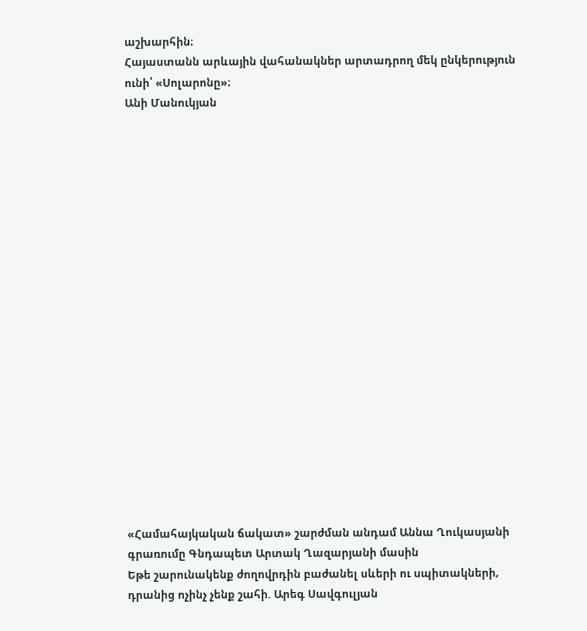աշխարհին։
Հայաստանն արևային վահանակներ արտադրող մեկ ընկերություն ունի՝ «Սոլարոնը»։
Անի Մանուկյան




















«Համահայկական ճակատ» շարժման անդամ Աննա Ղուկասյանի գրառումը Գնդապետ Արտակ Ղազարյանի մասին
Եթե շարունակենք ժողովրդին բաժանել սևերի ու սպիտակների, դրանից ոչինչ չենք շահի. Արեգ Սավգուլյան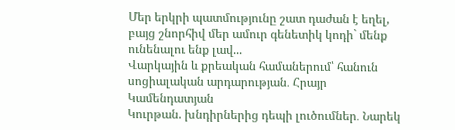Մեր երկրի պատմությունը շատ դաժան է եղել, բայց շնորհիվ մեր ամուր գենետիկ կոդի` մենք ունենալու ենք լավ...
Վարկային և քրեական համաներում՝ հանուն սոցիալական արդարության․ Հրայր Կամենդատյան
Կուրթան. խնդիրներից դեպի լուծումներ․ Նարեկ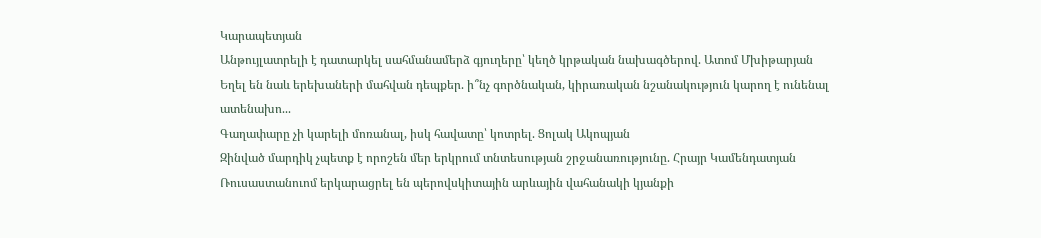Կարապետյան
Անթույլատրելի է դատարկել սահմանամերձ գյուղերը՝ կեղծ կրթական նախագծերով. Ատոմ Մխիթարյան
Եղել են նաև երեխաների մահվան դեպքեր. ի՞նչ գործնական, կիրառական նշանակություն կարող է ունենալ ատենախո...
Գաղափարը չի կարելի մոռանալ, իսկ հավատը՝ կոտրել. Ցոլակ Ակոպյան
Զինված մարդիկ չպետք է որոշեն մեր երկրում տնտեսության շրջանառությունը. Հրայր Կամենդատյան
Ռուսաստանուոմ երկարացրել են պերովսկիտային արևային վահանակի կյանքի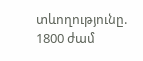տևողությունը. 1800 ժամ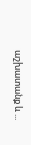աշխատանք և ...